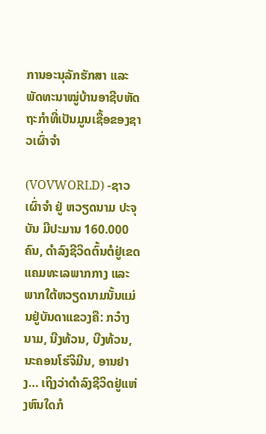ການອະນຸລັກຮັກສາ ແລະ ພັດທະນາໝູ່ບ້ານອາຊີບຫັດຖະກຳທີ່ເປັນມູນເຊື້ອຂອງຊາວເຜົ່າຈຳ

(VOVWORLD) -ຊາວເຜົ່າຈຳ ຢູ່ ຫວຽດນາມ ປະຈຸບັນ ມີປະມານ 160.000 ຄົນ, ດຳລົງຊີວິດຕົ້ນຕໍຢູ່ເຂດແຄມທະເລພາກກາງ ແລະ ພາກໃຕ້ຫວຽດນາມນັ້ນແມ່ນຢູ່ບັນດາແຂວງຄື: ກວ໋າງນາມ, ນີງທ້ວນ, ບີງທ້ວນ, ນະຄອນໂຮ່ຈິມີນ, ອານຢາງ… ເຖິງວ່າດຳລົງຊີວິດຢູ່ແຫ່ງຫົນໃດກໍ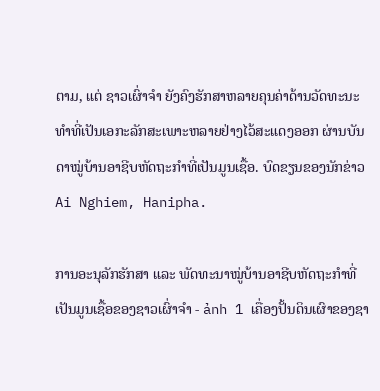ຕາມ, ແຕ່ ຊາວເຜົ່າຈຳ ຍັງຄົງຮັກສາຫລາຍຄຸນຄ່າດ້ານວັດທະນະທຳທີ່ເປັນເອກະລັກສະເພາະຫລາຍຢ່າງໄວ້ສະແດງອອກ ຜ່ານບັນດາໝູ່ບ້ານອາຊີບຫັດຖະກຳທີ່ເປັນມູນເຊື້ອ. ບົດຂຽນຂອງນັກຂ່າວ Ai Nghiem, Hanipha.

ການອະນຸລັກຮັກສາ ແລະ ພັດທະນາໝູ່ບ້ານອາຊີບຫັດຖະກຳທີ່ເປັນມູນເຊື້ອຂອງຊາວເຜົ່າຈຳ - ảnh 1 ເຄື່ອງປັ້ນດິນເຜົາຂອງຊາ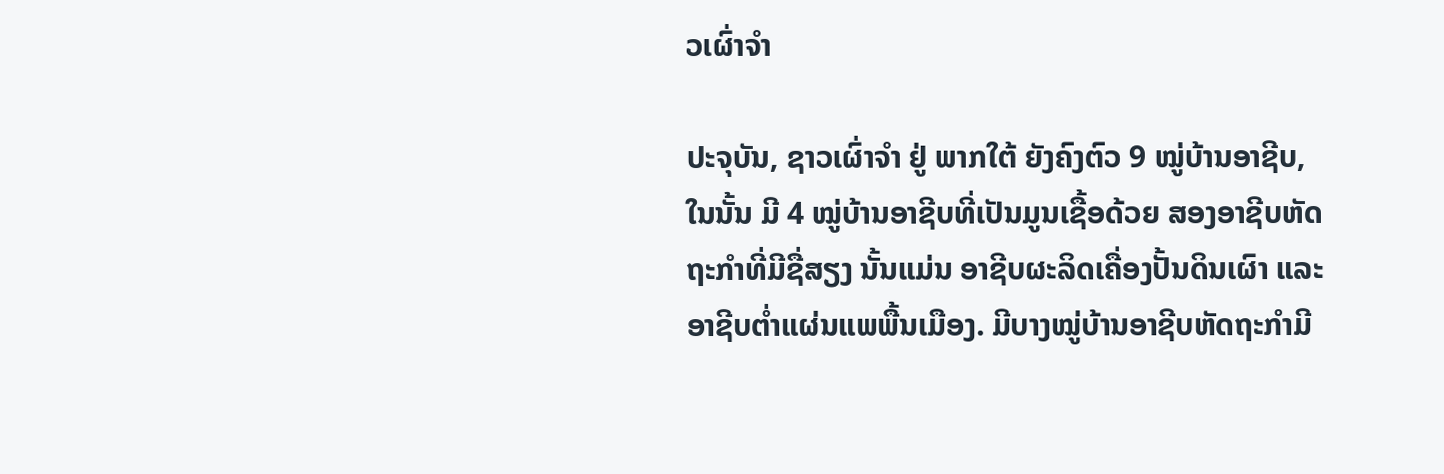ວເຜົ່າຈຳ

ປະຈຸບັນ, ຊາວເຜົ່າຈຳ ຢູ່ ພາກໃຕ້ ຍັງຄົງຕົວ 9 ໝູ່ບ້ານອາຊີບ, ໃນນັ້ນ ມີ 4 ໝູ່ບ້ານອາຊີບທີ່ເປັນມູນເຊື້ອດ້ວຍ ສອງອາຊີບຫັດຖະກຳທີ່ມີຊື່ສຽງ ນັ້ນແມ່ນ ອາຊີບຜະລິດເຄື່ອງປັ້ນດິນເຜົາ ແລະ ອາຊີບຕ່ຳແຜ່ນແພພື້ນເມືອງ. ມີບາງໝູ່ບ້ານອາຊີບຫັດຖະກຳມີ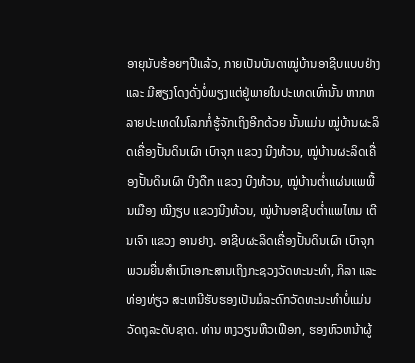ອາຍຸນັບຮ້ອຍໆປີແລ້ວ, ກາຍເປັນບັນດາໝູ່ບ້ານອາຊີບແບບຢ່າງ ແລະ ມີສຽງໂດງດັ່ງບໍ່ພຽງແຕ່ຢູ່ພາຍໃນປະເທດເທົ່ານັ້ນ ຫາກຫລາຍປະເທດໃນໂລກກໍ່ຮູ້ຈັກເຖິງອີກດ້ວຍ ນັ້ນແມ່ນ ໝູ່ບ້ານຜະລິດເຄື່ອງປັ້ນດິນເຜົາ ເບົາຈຸກ ແຂວງ ນີງທ້ວນ, ໝູ່ບ້ານຜະລິດເຄື່ອງປັ້ນດິນເຜົາ ບີງດືກ ແຂວງ ບີງທ້ວນ, ໝູ່ບ້ານຕ່ຳແຜ່ນແພພື້ນເມືອງ ໝີງຽບ ແຂວງນີງທ້ວນ, ໝູ່ບ້ານອາຊີບຕ່ຳແພໄຫມ ເຕີນເຈົາ ແຂວງ ອານຢາງ. ອາຊີບຜະລິດເຄື່ອງປັ້ນດິນເຜົາ ເບົາຈຸກ ພວມຍື່ນສຳເນົາເອກະສານເຖິງກະຊວງວັດທະນະທຳ, ກິລາ ແລະ ທ່ອງທ່ຽວ ສະເຫນີຮັບຮອງເປັນມໍລະດົກວັດທະນະທຳບໍ່ແມ່ນວັດຖຸລະດັບຊາດ. ທ່ານ ຫງວຽນຫືວເຟືອກ, ຮອງຫົວຫນ້າຜູ້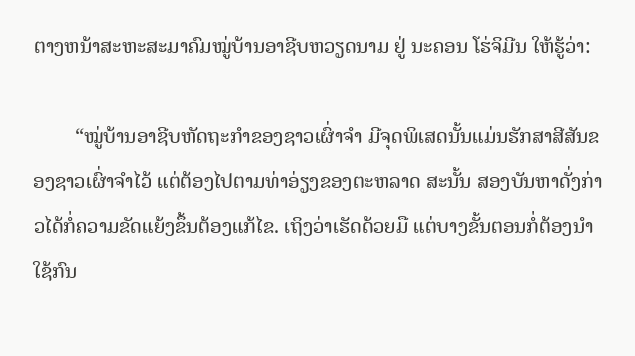ຕາງຫນ້າສະຫະສະມາຄົມໝູ່ບ້ານອາຊີບຫວຽດນາມ ຢູ່ ນະຄອນ ໂຮ່ຈິມີນ ໃຫ້ຮູ້ວ່າ:

        “ໝູ່ບ້ານອາຊີບຫັດຖະກຳຂອງຊາວເຜົ່າຈຳ ມີຈຸດພິເສດນັ້ນແມ່ນຮັກສາສີສັນຂອງຊາວເຜົ່າຈຳໄວ້ ແຕ່ຕ້ອງໄປຕາມທ່າອ່ຽງຂອງຕະຫລາດ ສະນັ້ນ ສອງບັນຫາດັ່ງກ່າວໄດ້ກໍ່ຄວາມຂັດແຍ້ງຂຶ້ນຕ້ອງແກ້ໄຂ. ເຖິງວ່າເຮັດດ້ວຍມື ແຕ່ບາງຂັ້ນຕອນກໍ່ຕ້ອງນຳໃຊ້ກົນ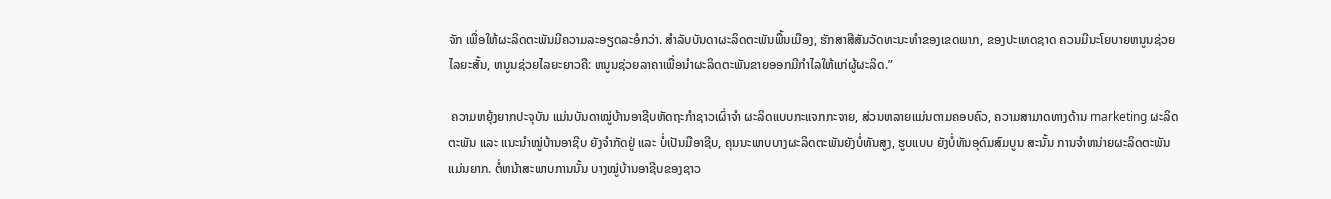ຈັກ ເພື່ອໃຫ້ຜະລິດຕະພັນມີຄວາມລະອຽດລະອໍກວ່າ. ສຳລັບບັນດາຜະລິດຕະພັນພື້ນເມືອງ, ຮັກສາສີສັນວັດທະນະທຳຂອງເຂດພາກ, ຂອງປະເທດຊາດ ຄວນມີນະໂຍບາຍຫນູນຊ່ວຍໄລຍະສັ້ນ, ຫນູນຊ່ວຍໄລຍະຍາວຄື: ຫນູນຊ່ວຍລາຄາເພື່ອນຳຜະລິດຕະພັນຂາຍອອກມີກຳໄລໃຫ້ແກ່ຜູ້ຜະລິດ.”

 ຄວາມຫຍຸ້ງຍາກປະຈຸບັນ ແມ່ນບັນດາໝູ່ບ້ານອາຊີບຫັດຖະກຳຊາວເຜົ່າຈຳ ຜະລິດແບບກະແຈກກະຈາຍ, ສ່ວນຫລາຍແມ່ນຕາມຄອບຄົວ, ຄວາມສາມາດທາງດ້ານ marketing ຜະລິດຕະພັນ ແລະ ແນະນຳໝູ່ບ້ານອາຊີບ ຍັງຈຳກັດຢູ່ ແລະ ບໍ່ເປັນມືອາຊີບ, ຄຸນນະພາບບາງຜະລິດຕະພັນຍັງບໍ່ທັນສູງ, ຮູບແບບ ຍັງບໍ່ທັນອຸດົມສົມບູນ ສະນັ້ນ ການຈຳຫນ່າຍຜະລິດຕະພັນແມ່ນຍາກ. ຕໍ່ຫນ້າສະພາບການນັ້ນ ບາງໝູ່ບ້ານອາຊີບຂອງຊາວ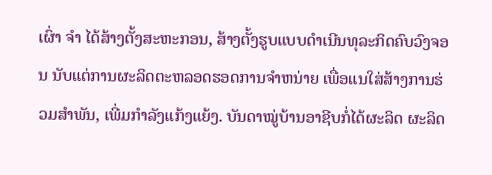ເຜົ່າ ຈຳ ໄດ້ສ້າງຕັ້ງສະຫະກອນ, ສ້າງຕັ້ງຮູບແບບດຳເນີນທຸລະກິດຄົບວົງຈອນ ນັບແຕ່ການຜະລິດຕະຫລອດຮອດການຈຳຫນ່າຍ ເພື່ອແນໃສ່ສ້າງການຮ່ວມສຳພັນ, ເພີ່ມກຳລັງແກ້ງແຍ້ງ. ບັນດາໝູ່ບ້ານອາຊີບກໍ່ໄດ້ຜະລິດ ຜະລິດ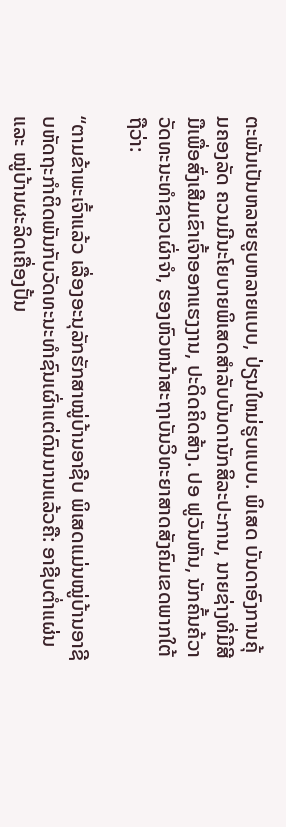ຕະພັນເປັນຫລາຍຮູບຫລາຍແບບ, ປ່ຽນໃຫມ່ຮູບແບບ. ພິເສດ ບັນດາອົງການຄຸ້ມຄອງລັດ ຄວນມີນະໂຍບາຍພິເສດສຳລັບບັນດານັກສິລະປະການ, ນາຍຊ່າງທີ່ມີສີມືເພື່ອສົ່ງເສີມເຂົາເຈົ້າອອກແຮງງານ, ປະດິດຄິດສ້າງ. ປອ ຟູວັນຫັນ, ນັກຄົ້ນຄ້ວາວັດທະນະທຳຊາວເຜົ່າຈຳ, ຮອງຫົວຫນ້າສະຖາບັນວິທະຍາສາດສັງຄົມເຂດພາກໃຕ້ ຖືວ່າ:

“ຕາມຂ້າພະເຈົ້າແລ້ວ ເລື່ອງອະນຸລັກຮັກສາໝູ່ບ້ານອາຊີບ ພິເສດແມ່ນໝູ່ບ້ານອາຊີບຫັດຖະກຳຕິດພັນກັບວັດທະນະທຳຊົນເຜົ່າແຕ່ດົນນານແລ້ວຄື: ອາຊີບຕ່ຳແຜ່ນ ແລະ ໝູ່ບ້ານຜະລິດເຄື່ອງປັ້ນ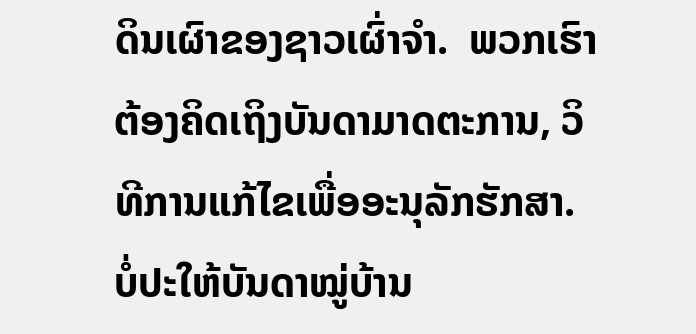ດິນເຜົາຂອງຊາວເຜົ່າຈຳ.  ພວກເຮົາຕ້ອງຄິດເຖິງບັນດາມາດຕະການ, ວິທີການແກ້ໄຂເພື່ອອະນຸລັກຮັກສາ. ບໍ່ປະໃຫ້ບັນດາໝູ່ບ້ານ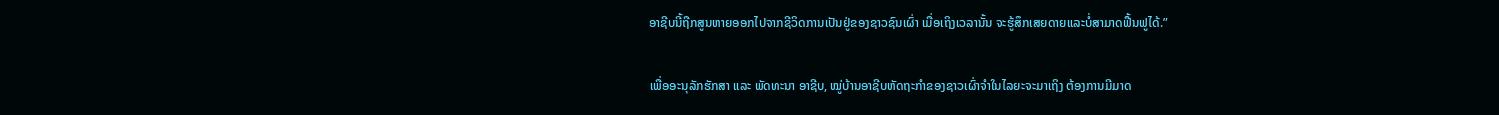ອາຊີບນີ້ຖືກສູນຫາຍອອກໄປຈາກຊີວິດການເປັນຢູ່ຂອງຊາວຊົນເຜົ່າ ເມື່ອເຖິງເວລານັ້ນ ຈະຮູ້ສຶກເສຍດາຍແລະບໍ່ສາມາດຟື້ນຟູໄດ້.”

ເພື່ອອະນຸລັກຮັກສາ ແລະ ພັດທະນາ ອາຊີບ, ໝູ່ບ້ານອາຊີບຫັດຖະກຳຂອງຊາວເຜົ່າຈຳໃນໄລຍະຈະມາເຖິງ ຕ້ອງການມີມາດ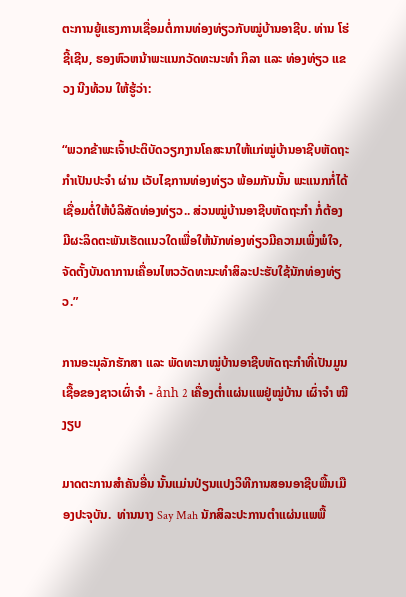ຕະການຍູ້ແຮງການເຊື່ອມຕໍ່ການທ່ອງທ່ຽວກັບໝູ່ບ້ານອາຊີບ. ທ່ານ ໂຮ່ຊີ້ເຊີນ, ຮອງຫົວຫນ້າພະແນກວັດທະນະທຳ ກິລາ ແລະ ທ່ອງທ່ຽວ ແຂວງ ນີງທ້ວນ ໃຫ້ຮູ້ວ່າ:

“ພວກຂ້າພະເຈົ້າປະຕິບັດວຽກງານໂຄສະນາໃຫ້ແກ່ໝູ່ບ້ານອາຊີບຫັດຖະກຳເປັນປະຈຳ ຜ່ານ ເວັບໄຊການທ່ອງທ່ຽວ ພ້ອມກັນນັ້ນ ພະແນກກໍ່ໄດ້ເຊື່ອມຕໍ່ໃຫ້ບໍລິສັດທ່ອງທ່ຽວ.. ສ່ວນໝູ່ບ້ານອາຊີບຫັດຖະກຳ ກໍ່ຕ້ອງມີຜະລິດຕະພັນເຮັດແນວໃດເພື່ອໃຫ້ນັກທ່ອງທ່ຽວມີຄວາມເພິ່ງພໍໃຈ, ຈັດຕັ້ງບັນດາການເຄື່ອນໄຫວວັດທະນະທຳສິລະປະຮັບໃຊ້ນັກທ່ອງທ່ຽວ.”

ການອະນຸລັກຮັກສາ ແລະ ພັດທະນາໝູ່ບ້ານອາຊີບຫັດຖະກຳທີ່ເປັນມູນເຊື້ອຂອງຊາວເຜົ່າຈຳ - ảnh 2 ເຄື່ອງຕ່ຳແຜ່ນແພຢູ່ໝູ່ບ້ານ ເຜົ່າຈຳ ໝີງຽບ

ມາດຕະການສຳຄັນອື່ນ ນັ້ນແມ່ນປ່ຽນແປງວິທີການສອນອາຊີບພື້ນເມືອງປະຈຸບັນ.  ທ່ານນາງ Say Mah ນັກສິລະປະການຕຳແຜ່ນແພພື້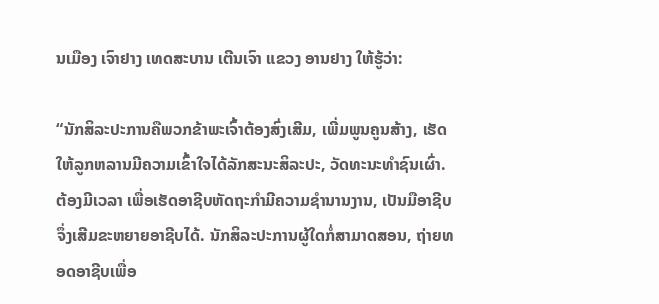ນເມືອງ ເຈົາຢາງ ເທດສະບານ ເຕີນເຈົາ ແຂວງ ອານຢາງ ໃຫ້ຮູ້ວ່າ:

“ນັກສິລະປະການຄືພວກຂ້າພະເຈົ້າຕ້ອງສົ່ງເສີມ, ເພີ່ມພູນຄູນສ້າງ, ເຮັດໃຫ້ລູກຫລານມີຄວາມເຂົ້າໃຈໄດ້ລັກສະນະສິລະປະ, ວັດທະນະທຳຊົນເຜົ່າ. ຕ້ອງມີເວລາ ເພື່ອເຮັດອາຊີບຫັດຖະກຳມີຄວາມຊຳນານງານ, ເປັນມືອາຊີບ ຈຶ່ງເສີມຂະຫຍາຍອາຊີບໄດ້. ນັກສິລະປະການຜູ້ໃດກໍ່ສາມາດສອນ, ຖ່າຍທອດອາຊີບເພື່ອ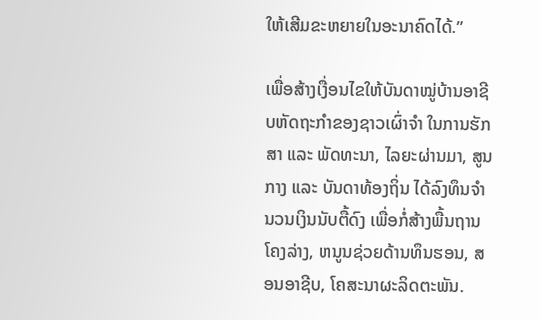ໃຫ້ເສີມຂະຫຍາຍໃນອະນາຄົດໄດ້.”

ເພື່ອສ້າງເງື່ອນໄຂໃຫ້ບັນດາໝູ່ບ້ານອາຊີບຫັດຖະກຳຂອງຊາວເຜົ່າຈຳ ໃນການຮັກສາ ແລະ ພັດທະນາ, ໄລຍະຜ່ານມາ, ສູນກາງ ແລະ ບັນດາທ້ອງຖິ່ນ ໄດ້ລົງທຶນຈຳນວນເງິນນັບຕື້ດົງ ເພື່ອກໍ່ສ້າງພື້ນຖານໂຄງລ່າງ, ຫນູນຊ່ວຍດ້ານທຶນຮອນ, ສອນອາຊີບ, ໂຄສະນາຜະລິດຕະພັນ.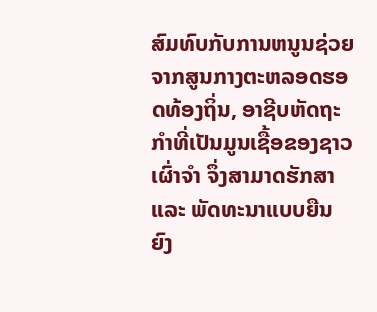ສົມທົບກັບການຫນູນຊ່ວຍຈາກສູນກາງຕະຫລອດຮອດທ້ອງຖິ່ນ, ອາຊີບຫັດຖະກຳທີ່ເປັນມູນເຊື້ອຂອງຊາວເຜົ່າຈຳ ຈຶ່ງສາມາດຮັກສາ ແລະ ພັດທະນາແບບຍືນຍົງ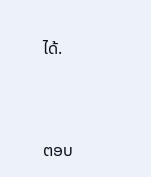ໄດ້.



ຕອບ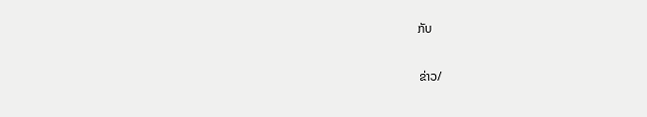ກັບ

ຂ່າວ/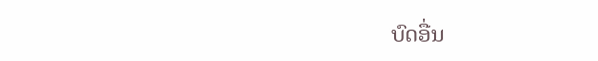ບົດອື່ນ